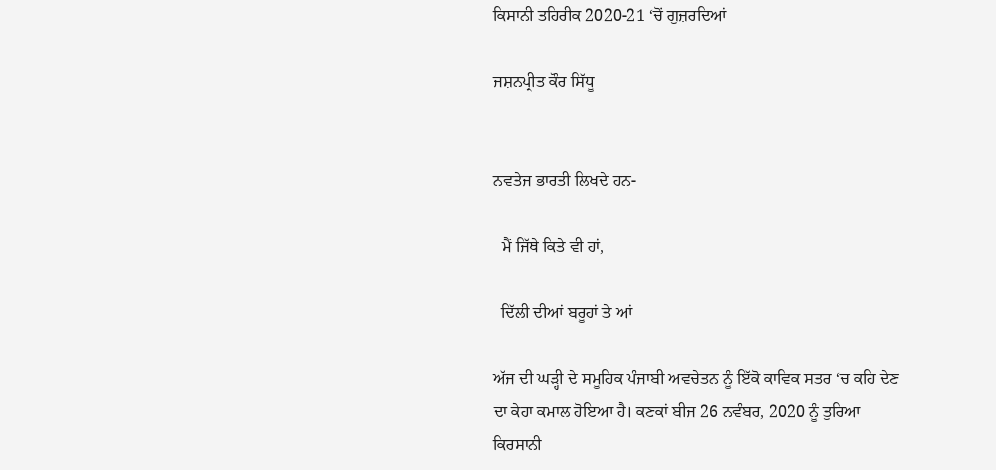ਕਿਸਾਨੀ ਤਹਿਰੀਕ 2020-21 ‘ਚੋਂ ਗੁਜ਼ਰਦਿਆਂ

ਜਸ਼ਨਪ੍ਰੀਤ ਕੌਰ ਸਿੱਧੂ


ਨਵਤੇਜ ਭਾਰਤੀ ਲਿਖਦੇ ਹਨ-

  ਮੈਂ ਜਿੱਥੇ ਕਿਤੇ ਵੀ ਹਾਂ,

  ਦਿੱਲੀ ਦੀਆਂ ਬਰੂਹਾਂ ਤੇ ਆਂ

ਅੱਜ ਦੀ ਘੜ੍ਹੀ ਦੇ ਸਮੂਹਿਕ ਪੰਜਾਬੀ ਅਵਚੇਤਨ ਨੂੰ ਇੱਕੋ ਕਾਵਿਕ ਸਤਰ ‘ਚ ਕਹਿ ਦੇਣ ਦਾ ਕੇਹਾ ਕਮਾਲ ਹੋਇਆ ਹੈ। ਕਣਕਾਂ ਬੀਜ 26 ਨਵੰਬਰ, 2020 ਨੂੰ ਤੁਰਿਆ ਕਿਰਸਾਨੀ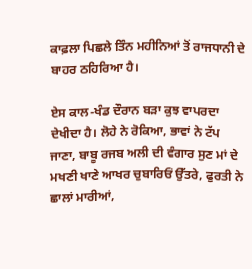ਕਾਫ਼ਲਾ ਪਿਛਲੇ ਤਿੰਨ ਮਹੀਨਿਆਂ ਤੋਂ ਰਾਜਧਾਨੀ ਦੇ ਬਾਹਰ ਠਹਿਰਿਆ ਹੈ।

ਏਸ ਕਾਲ-ਖੰਡ ਦੌਰਾਨ ਬੜਾ ਕੁਝ ਵਾਪਰਦਾ ਦੇਖੀਦਾ ਹੈ। ਲੋਹੇ ਨੇ ਰੋਕਿਆ, ਭਾਵਾਂ ਨੇ ਟੱਪ ਜਾਣਾ, ਬਾਬੂ ਰਜਬ ਅਲੀ ਦੀ ਵੰਗਾਰ ਸੁਣ ਮਾਂ ਦੇ ਮਖਣੀ ਖਾਣੇ ਆਖਰ ਚੁਬਾਰਿਓਂ ਉੱਤਰੇ, ਫੁਰਤੀ ਨੇ ਛਾਲਾਂ ਮਾਰੀਆਂ,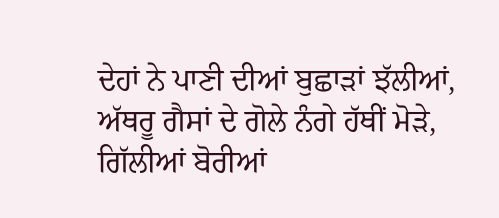ਦੇਹਾਂ ਨੇ ਪਾਣੀ ਦੀਆਂ ਬੁਛਾੜਾਂ ਝੱਲੀਆਂ, ਅੱਥਰੂ ਗੈਸਾਂ ਦੇ ਗੋਲੇ ਨੰਗੇ ਹੱਥੀਂ ਮੋੜੇ, ਗਿੱਲੀਆਂ ਬੋਰੀਆਂ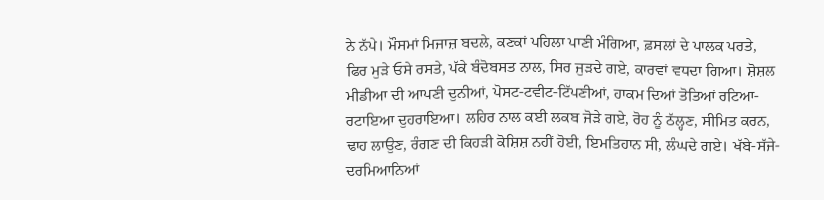ਨੇ ਨੱਪੇ। ਮੌਸਮਾਂ ਮਿਜਾਜ਼ ਬਦਲੇ, ਕਣਕਾਂ ਪਹਿਲਾ ਪਾਣੀ ਮੰਗਿਆ, ਫ਼ਸਲਾਂ ਦੇ ਪਾਲਕ ਪਰਤੇ, ਫਿਰ ਮੁੜੇ ਓਸੇ ਰਸਤੇ, ਪੱਕੇ ਬੰਦੋਬਸਤ ਨਾਲ, ਸਿਰ ਜੁੜਦੇ ਗਏ, ਕਾਰਵਾਂ ਵਧਦਾ ਗਿਆ। ਸ਼ੋਸ਼ਲ ਮੀਡੀਆ ਦੀ ਆਪਣੀ ਦੁਨੀਆਂ, ਪੋਸਟ-ਟਵੀਟ-ਟਿੱਪਣੀਆਂ, ਹਾਕਮ ਦਿਆਂ ਤੋਤਿਆਂ ਰਟਿਆ-ਰਟਾਇਆ ਦੁਹਰਾਇਆ। ਲਹਿਰ ਨਾਲ ਕਈ ਲਕਬ ਜੋੜੇ ਗਏ, ਰੋਹ ਨੂੰ ਠੱਲ੍ਹਣ, ਸੀਮਿਤ ਕਰਨ, ਢਾਹ ਲਾਉਣ, ਰੰਗਣ ਦੀ ਕਿਹੜੀ ਕੋਸ਼ਿਸ਼ ਨਹੀਂ ਹੋਈ, ਇਮਤਿਹਾਨ ਸੀ, ਲੰਘਦੇ ਗਏ। ਖੱਬੇ-ਸੱਜੇ-ਦਰਮਿਆਨਿਆਂ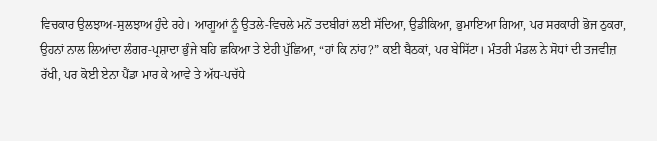ਵਿਚਕਾਰ ਉਲਝਾਅ-ਸੁਲਝਾਅ ਹੁੰਦੇ ਰਹੇ। ਆਗੂਆਂ ਨੂੰ ਉਤਲੇ-ਵਿਚਲੇ ਮਨੋਂ ਤਦਬੀਰਾਂ ਲਈ ਸੱਦਿਆ, ਉਡੀਕਿਆ, ਭੁਮਾਇਆ ਗਿਆ, ਪਰ ਸਰਕਾਰੀ ਭੋਜ ਠੁਕਰਾ, ਉਹਨਾਂ ਨਾਲ ਲਿਆਂਦਾ ਲੰਗਰ-ਪ੍ਰਸ਼ਾਦਾ ਭੁੰਜੇ ਬਹਿ ਛਕਿਆ ਤੇ ਏਹੀ ਪੁੱਛਿਆ, “ਹਾਂ ਕਿ ਨਾਂਹ?” ਕਈ ਬੈਠਕਾਂ, ਪਰ ਬੇਸਿੱਟਾ। ਮੰਤਰੀ ਮੰਡਲ ਨੇ ਸੋਧਾਂ ਦੀ ਤਜਵੀਜ਼ ਰੱਖੀ, ਪਰ ਕੋਈ ਏਨਾ ਪੈਂਡਾ ਮਾਰ ਕੇ ਆਵੇ ਤੇ ਅੱਧ-ਪਚੱਧੇ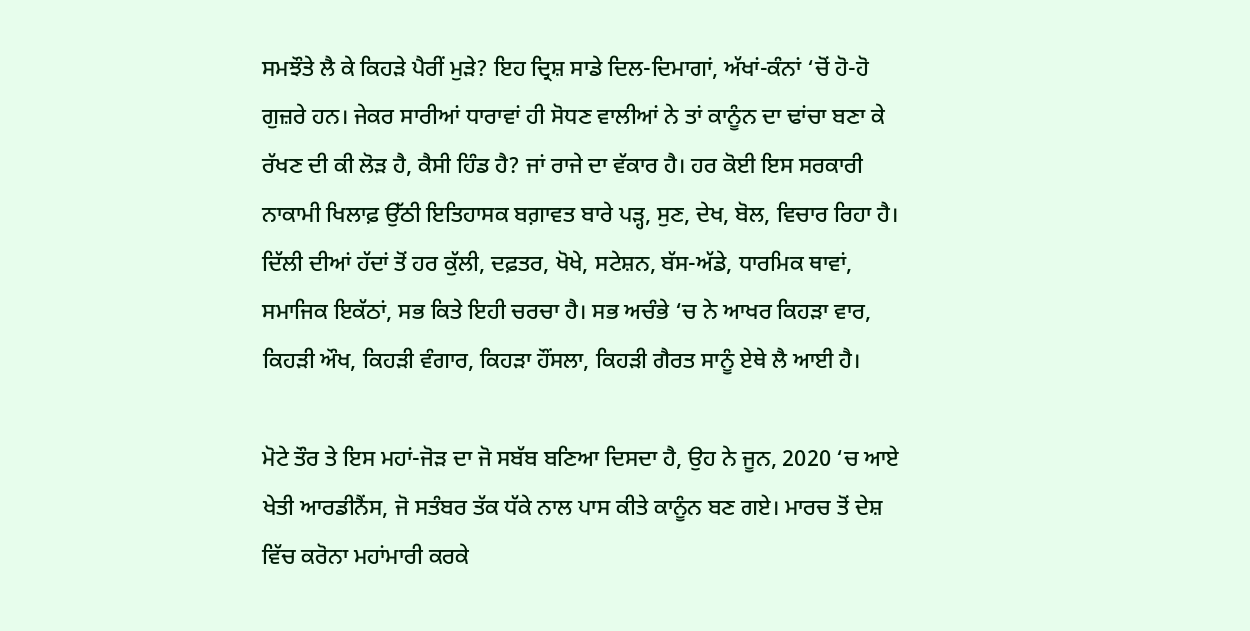ਸਮਝੌਤੇ ਲੈ ਕੇ ਕਿਹੜੇ ਪੈਰੀਂ ਮੁੜੇ? ਇਹ ਦ੍ਰਿਸ਼ ਸਾਡੇ ਦਿਲ-ਦਿਮਾਗਾਂ, ਅੱਖਾਂ-ਕੰਨਾਂ ‘ਚੋਂ ਹੋ-ਹੋ ਗੁਜ਼ਰੇ ਹਨ। ਜੇਕਰ ਸਾਰੀਆਂ ਧਾਰਾਵਾਂ ਹੀ ਸੋਧਣ ਵਾਲੀਆਂ ਨੇ ਤਾਂ ਕਾਨੂੰਨ ਦਾ ਢਾਂਚਾ ਬਣਾ ਕੇ ਰੱਖਣ ਦੀ ਕੀ ਲੋੜ ਹੈ, ਕੈਸੀ ਹਿੰਡ ਹੈ? ਜਾਂ ਰਾਜੇ ਦਾ ਵੱਕਾਰ ਹੈ। ਹਰ ਕੋਈ ਇਸ ਸਰਕਾਰੀ ਨਾਕਾਮੀ ਖਿਲਾਫ਼ ਉੱਠੀ ਇਤਿਹਾਸਕ ਬਗ਼ਾਵਤ ਬਾਰੇ ਪੜ੍ਹ, ਸੁਣ, ਦੇਖ, ਬੋਲ, ਵਿਚਾਰ ਰਿਹਾ ਹੈ। ਦਿੱਲੀ ਦੀਆਂ ਹੱਦਾਂ ਤੋਂ ਹਰ ਕੁੱਲੀ, ਦਫ਼ਤਰ, ਖੋਖੇ, ਸਟੇਸ਼ਨ, ਬੱਸ-ਅੱਡੇ, ਧਾਰਮਿਕ ਥਾਵਾਂ, ਸਮਾਜਿਕ ਇਕੱਠਾਂ, ਸਭ ਕਿਤੇ ਇਹੀ ਚਰਚਾ ਹੈ। ਸਭ ਅਚੰਭੇ ‘ਚ ਨੇ ਆਖਰ ਕਿਹੜਾ ਵਾਰ, ਕਿਹੜੀ ਔਖ, ਕਿਹੜੀ ਵੰਗਾਰ, ਕਿਹੜਾ ਹੌਂਸਲਾ, ਕਿਹੜੀ ਗੈਰਤ ਸਾਨੂੰ ਏਥੇ ਲੈ ਆਈ ਹੈ।

ਮੋਟੇ ਤੌਰ ਤੇ ਇਸ ਮਹਾਂ-ਜੋੜ ਦਾ ਜੋ ਸਬੱਬ ਬਣਿਆ ਦਿਸਦਾ ਹੈ, ਉਹ ਨੇ ਜੂਨ, 2020 ‘ਚ ਆਏ ਖੇਤੀ ਆਰਡੀਨੈਂਸ, ਜੋ ਸਤੰਬਰ ਤੱਕ ਧੱਕੇ ਨਾਲ ਪਾਸ ਕੀਤੇ ਕਾਨੂੰਨ ਬਣ ਗਏ। ਮਾਰਚ ਤੋਂ ਦੇਸ਼ ਵਿੱਚ ਕਰੋਨਾ ਮਹਾਂਮਾਰੀ ਕਰਕੇ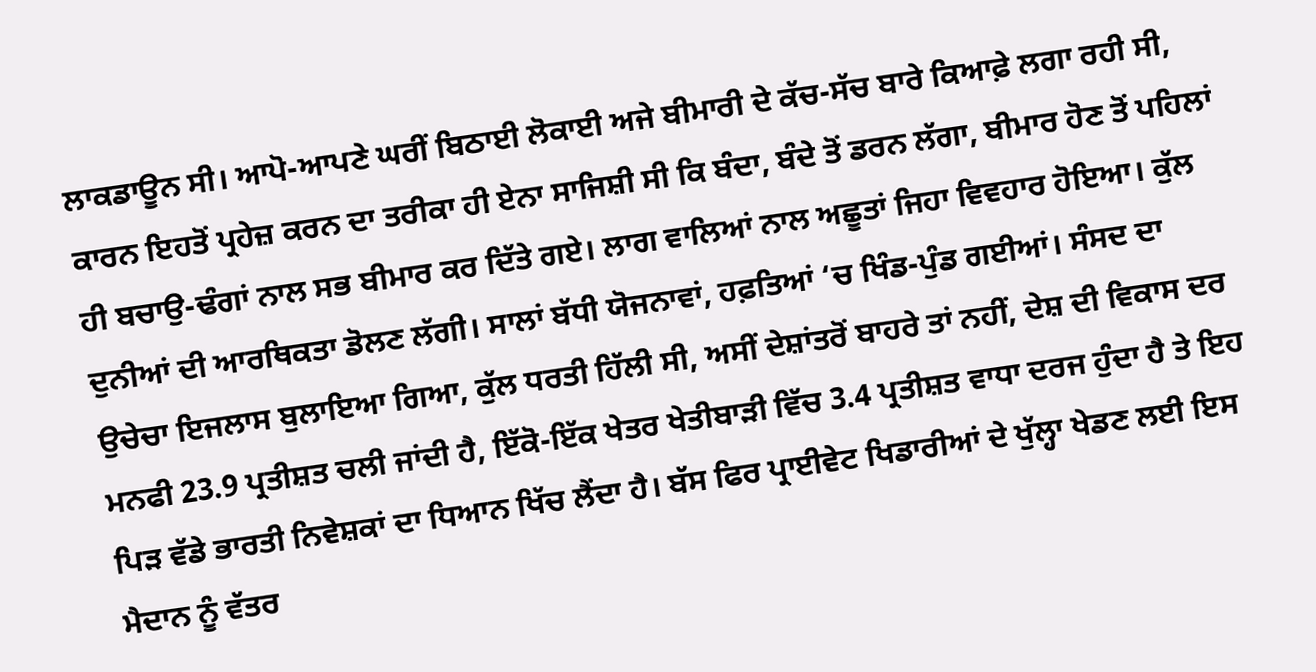ਲਾਕਡਾਊਨ ਸੀ। ਆਪੋ-ਆਪਣੇ ਘਰੀਂ ਬਿਠਾਈ ਲੋਕਾਈ ਅਜੇ ਬੀਮਾਰੀ ਦੇ ਕੱਚ-ਸੱਚ ਬਾਰੇ ਕਿਆਫ਼ੇ ਲਗਾ ਰਹੀ ਸੀ, ਕਾਰਨ ਇਹਤੋਂ ਪ੍ਰਹੇਜ਼ ਕਰਨ ਦਾ ਤਰੀਕਾ ਹੀ ਏਨਾ ਸਾਜਿਸ਼ੀ ਸੀ ਕਿ ਬੰਦਾ, ਬੰਦੇ ਤੋਂ ਡਰਨ ਲੱਗਾ, ਬੀਮਾਰ ਹੋਣ ਤੋਂ ਪਹਿਲਾਂ ਹੀ ਬਚਾਉ-ਢੰਗਾਂ ਨਾਲ ਸਭ ਬੀਮਾਰ ਕਰ ਦਿੱਤੇ ਗਏ। ਲਾਗ ਵਾਲਿਆਂ ਨਾਲ ਅਛੂਤਾਂ ਜਿਹਾ ਵਿਵਹਾਰ ਹੋਇਆ। ਕੁੱਲ ਦੁਨੀਆਂ ਦੀ ਆਰਥਿਕਤਾ ਡੋਲਣ ਲੱਗੀ। ਸਾਲਾਂ ਬੱਧੀ ਯੋਜਨਾਵਾਂ, ਹਫ਼ਤਿਆਂ ‘ਚ ਖਿੰਡ-ਪੁੰਡ ਗਈਆਂ। ਸੰਸਦ ਦਾ ਉਚੇਚਾ ਇਜਲਾਸ ਬੁਲਾਇਆ ਗਿਆ, ਕੁੱਲ ਧਰਤੀ ਹਿੱਲੀ ਸੀ, ਅਸੀਂ ਦੇਸ਼ਾਂਤਰੋਂ ਬਾਹਰੇ ਤਾਂ ਨਹੀਂ, ਦੇਸ਼ ਦੀ ਵਿਕਾਸ ਦਰ ਮਨਫੀ 23.9 ਪ੍ਰਤੀਸ਼ਤ ਚਲੀ ਜਾਂਦੀ ਹੈ, ਇੱਕੋ-ਇੱਕ ਖੇਤਰ ਖੇਤੀਬਾੜੀ ਵਿੱਚ 3.4 ਪ੍ਰਤੀਸ਼ਤ ਵਾਧਾ ਦਰਜ ਹੁੰਦਾ ਹੈ ਤੇ ਇਹ ਪਿੜ ਵੱਡੇ ਭਾਰਤੀ ਨਿਵੇਸ਼ਕਾਂ ਦਾ ਧਿਆਨ ਖਿੱਚ ਲੈਂਦਾ ਹੈ। ਬੱਸ ਫਿਰ ਪ੍ਰਾਈਵੇਟ ਖਿਡਾਰੀਆਂ ਦੇ ਖੁੱਲ੍ਹਾ ਖੇਡਣ ਲਈ ਇਸ ਮੈਦਾਨ ਨੂੰ ਵੱਤਰ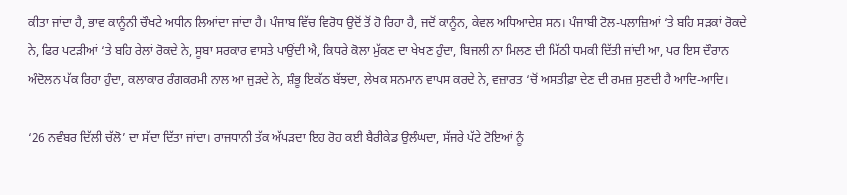ਕੀਤਾ ਜਾਂਦਾ ਹੈ, ਭਾਵ ਕਾਨੂੰਨੀ ਚੌਖਟੇ ਅਧੀਨ ਲਿਆਂਦਾ ਜਾਂਦਾ ਹੈ। ਪੰਜਾਬ ਵਿੱਚ ਵਿਰੋਧ ਉਦੋਂ ਤੋਂ ਹੋ ਰਿਹਾ ਹੈ, ਜਦੋਂ ਕਾਨੂੰਨ, ਕੇਵਲ ਅਧਿਆਦੇਸ਼ ਸਨ। ਪੰਜਾਬੀ ਟੋਲ-ਪਲਾਜ਼ਿਆਂ ‘ਤੇ ਬਹਿ ਸੜਕਾਂ ਰੋਕਦੇ ਨੇ, ਫਿਰ ਪਟੜੀਆਂ ‘ਤੇ ਬਹਿ ਰੇਲਾਂ ਰੋਕਦੇ ਨੇ, ਸੂਬਾ ਸਰਕਾਰ ਵਾਸਤੇ ਪਾਉਂਦੀ ਐ, ਕਿਧਰੇ ਕੋਲਾ ਮੁੱਕਣ ਦਾ ਖੇਖਣ ਹੁੰਦਾ, ਬਿਜਲੀ ਨਾ ਮਿਲਣ ਦੀ ਮਿੱਠੀ ਧਮਕੀ ਦਿੱਤੀ ਜਾਂਦੀ ਆ, ਪਰ ਇਸ ਦੌਰਾਨ ਅੰਦੋਲਨ ਪੱਕ ਰਿਹਾ ਹੁੰਦਾ, ਕਲਾਕਾਰ ਰੰਗਕਰਮੀ ਨਾਲ ਆ ਜੁੜਦੇ ਨੇ, ਸ਼ੰਭੂ ਇਕੱਠ ਬੱਝਦਾ, ਲੇਖਕ ਸਨਮਾਨ ਵਾਪਸ ਕਰਦੇ ਨੇ, ਵਜ਼ਾਰਤ ‘ਚੋਂ ਅਸਤੀਫ਼ਾ ਦੇਣ ਦੀ ਰਮਜ਼ ਸੁਣਦੀ ਹੈ ਆਦਿ-ਆਦਿ।

‘26 ਨਵੰਬਰ ਦਿੱਲੀ ਚੱਲੋ’ ਦਾ ਸੱਦਾ ਦਿੱਤਾ ਜਾਂਦਾ। ਰਾਜਧਾਨੀ ਤੱਕ ਅੱਪੜਦਾ ਇਹ ਰੋਹ ਕਈ ਬੈਰੀਕੇਡ ਉਲੰਘਦਾ, ਸੱਜਰੇ ਪੱਟੇ ਟੋਇਆਂ ਨੂੰ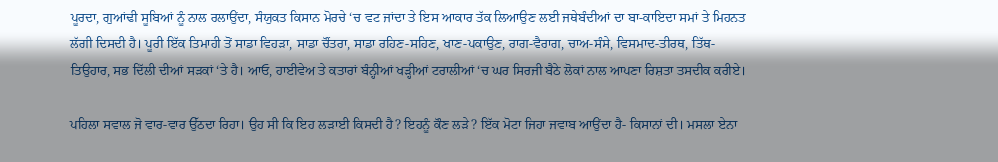ਪੂਰਦਾ, ਗੁਆਂਢੀ ਸੂਬਿਆਂ ਨੂੰ ਨਾਲ ਰਲਾਉਂਦਾ, ਸੰਯੁਕਤ ਕਿਸਾਨ ਮੋਰਚੇ ‘ਚ ਵਟ ਜਾਂਦਾ ਤੇ ਇਸ ਆਕਾਰ ਤੱਕ ਲਿਆਉਣ ਲਈ ਜਥੇਬੰਦੀਆਂ ਦਾ ਬਾ-ਕਾਇਦਾ ਸਮਾਂ ਤੇ ਮਿਹਨਤ ਲੱਗੀ ਦਿਸਦੀ ਹੈ। ਪੂਰੀ ਇੱਕ ਤਿਮਾਹੀ ਤੋਂ ਸਾਡਾ ਵਿਹੜਾ, ਸਾਡਾ ਚੌਂਤਰਾ, ਸਾਡਾ ਰਹਿਣ-ਸਹਿਣ, ਖਾਣ-ਪਕਾਉਣ, ਰਾਗ-ਵੈਰਾਗ, ਚਾਅ-ਸੰਸੇ, ਵਿਸਮਾਦ-ਤੀਰਥ, ਤਿੱਥ-ਤਿਉਹਾਰ, ਸਭ ਦਿੱਲੀ ਦੀਆਂ ਸੜਕਾਂ ‘ਤੇ ਹੈ। ਆਓ, ਹਾਈਵੇਅ ਤੇ ਕਤਾਰਾਂ ਬੰਨ੍ਹੀਆਂ ਖੜ੍ਹੀਆਂ ਟਰਾਲੀਆਂ ‘ਚ ਘਰ ਸਿਰਜੀ ਬੈਠੇ ਲੋਕਾਂ ਨਾਲ ਆਪਣਾ ਰਿਸ਼ਤਾ ਤਸਦੀਕ ਕਰੀਏ।

ਪਹਿਲਾ ਸਵਾਲ ਜੋ ਵਾਰ-ਵਾਰ ਉੱਠਦਾ ਰਿਹਾ। ਉਹ ਸੀ ਕਿ ਇਹ ਲੜਾਈ ਕਿਸਦੀ ਹੈ? ਇਹਨੂੰ ਕੌਣ ਲੜੇ? ਇੱਕ ਮੋਟਾ ਜਿਹਾ ਜਵਾਬ ਆਉਂਦਾ ਹੈ- ਕਿਸਾਨਾਂ ਦੀ। ਮਸਲਾ ਏਨਾ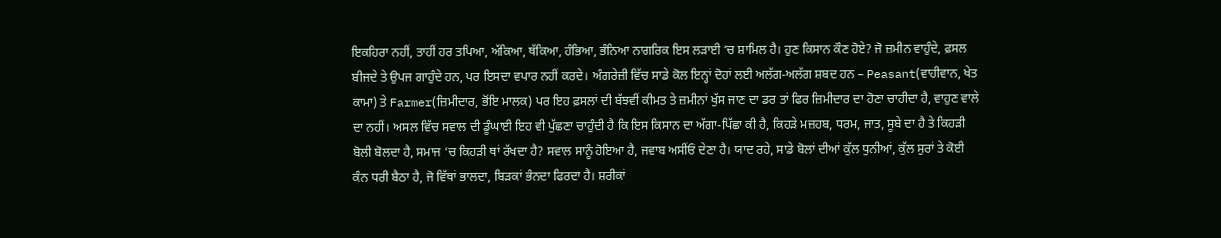ਇਕਹਿਰਾ ਨਹੀਂ, ਤਾਹੀਂ ਹਰ ਤਪਿਆ, ਅੱਕਿਆ, ਥੱਕਿਆ, ਹੰਭਿਆ, ਭੰਨਿਆ ਨਾਗਰਿਕ ਇਸ ਲੜਾਈ ‘ਚ ਸ਼ਾਮਿਲ ਹੈ। ਹੁਣ ਕਿਸਾਨ ਕੌਣ ਹੋਏ? ਜੋ ਜ਼ਮੀਨ ਵਾਹੁੰਦੇ, ਫ਼ਸਲ ਬੀਜਦੇ ਤੇ ਉਪਜ ਗਾਹੁੰਦੇ ਹਨ, ਪਰ ਇਸਦਾ ਵਪਾਰ ਨਹੀਂ ਕਰਦੇ। ਅੰਗਰੇਜ਼ੀ ਵਿੱਚ ਸਾਡੇ ਕੋਲ ਇਨ੍ਹਾਂ ਦੋਹਾਂ ਲਈ ਅਲੱਗ-ਅਲੱਗ ਸ਼ਬਦ ਹਨ – Peasant(ਵਾਹੀਵਾਨ, ਖੇਤ ਕਾਮਾ) ਤੇ Farmer(ਜ਼ਿਮੀਦਾਰ, ਭੋਂਇ ਮਾਲਕ) ਪਰ ਇਹ ਫ਼ਸਲਾਂ ਦੀ ਬੱਝਵੀਂ ਕੀਮਤ ਤੇ ਜ਼ਮੀਨਾਂ ਖੁੱਸ ਜਾਣ ਦਾ ਡਰ ਤਾਂ ਫਿਰ ਜ਼ਿਮੀਦਾਰ ਦਾ ਹੋਣਾ ਚਾਹੀਦਾ ਹੈ, ਵਾਹੁਣ ਵਾਲੇ ਦਾ ਨਹੀਂ। ਅਸਲ ਵਿੱਚ ਸਵਾਲ ਦੀ ਡੂੰਘਾਈ ਇਹ ਵੀ ਪੁੱਛਣਾ ਚਾਹੁੰਦੀ ਹੈ ਕਿ ਇਸ ਕਿਸਾਨ ਦਾ ਅੱਗਾ-ਪਿੱਛਾ ਕੀ ਹੈ, ਕਿਹੜੇ ਮਜ਼ਹਬ, ਧਰਮ, ਜਾਤ, ਸੂਬੇ ਦਾ ਹੈ ਤੇ ਕਿਹੜੀ ਬੋਲੀ ਬੋਲਦਾ ਹੈ, ਸਮਾਜ ‘ਚ ਕਿਹੜੀ ਥਾਂ ਰੱਖਦਾ ਹੈ? ਸਵਾਲ ਸਾਨੂੰ ਹੋਇਆ ਹੈ, ਜਵਾਬ ਅਸੀਂਓਂ ਦੇਣਾ ਹੈ। ਯਾਦ ਰਹੇ, ਸਾਡੇ ਬੋਲਾਂ ਦੀਆਂ ਕੁੱਲ ਧੁਨੀਆਂ, ਕੁੱਲ ਸੁਰਾਂ ਤੇ ਕੋਈ ਕੰਨ ਧਰੀ ਬੈਠਾ ਹੈ, ਜੋ ਵਿੱਥਾਂ ਭਾਲਦਾ, ਬਿੜਕਾਂ ਭੰਨਦਾ ਫਿਰਦਾ ਹੈ। ਸ਼ਰੀਕਾਂ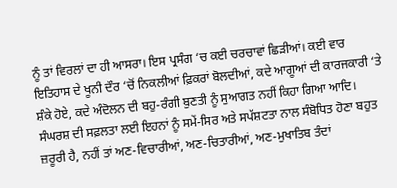ਨੂੰ ਤਾਂ ਵਿਰਲਾਂ ਦਾ ਹੀ ਆਸਰਾ। ਇਸ ਪ੍ਰਸੰਗ ‘ਚ ਕਈ ਚਰਚਾਵਾਂ ਛਿੜੀਆਂ। ਕਈ ਵਾਰ ਇਤਿਹਾਸ ਦੇ ਖੂਨੀ ਦੌਰ ‘ਚੋਂ ਨਿਕਲੀਆਂ ਫ਼ਿਕਰਾਂ ਬੋਲਦੀਆਂ, ਕਦੇ ਆਗੂਆਂ ਦੀ ਕਾਰਜਕਾਰੀ ‘ਤੇ ਸ਼ੰਕੇ ਹੋਏ, ਕਦੇ ਅੰਦੋਲਨ ਦੀ ਬਹੁ-ਰੰਗੀ ਬੁਣਤੀ ਨੂੰ ਸੁਆਗਤ ਨਹੀਂ ਕਿਹਾ ਗਿਆ ਆਦਿ। ਸੰਘਰਸ਼ ਦੀ ਸਫ਼ਲਤਾ ਲਈ ਇਹਨਾਂ ਨੂੰ ਸਮੇਂ-ਸਿਰ ਅਤੇ ਸਪੱਸ਼ਟਤਾ ਨਾਲ ਸੰਬੋਧਿਤ ਹੋਣਾ ਬਹੁਤ ਜ਼ਰੂਰੀ ਹੈ, ਨਹੀਂ ਤਾਂ ਅਣ-ਵਿਚਾਰੀਆਂ, ਅਣ-ਚਿਤਾਰੀਆਂ, ਅਣ-ਮੁਖਾਤਿਬ ਤੰਦਾਂ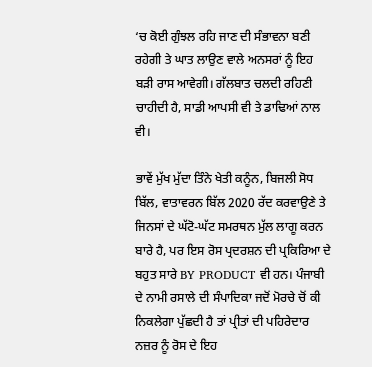‘ਚ ਕੋਈ ਗੁੰਝਲ ਰਹਿ ਜਾਣ ਦੀ ਸੰਭਾਵਨਾ ਬਣੀ ਰਹੇਗੀ ਤੇ ਘਾਤ ਲਾਉਣ ਵਾਲੇ ਅਨਸਰਾਂ ਨੂੰ ਇਹ ਬੜੀ ਰਾਸ ਆਵੇਗੀ। ਗੱਲਬਾਤ ਚਲਦੀ ਰਹਿਣੀ ਚਾਹੀਦੀ ਹੈ, ਸਾਡੀ ਆਪਸੀ ਵੀ ਤੇ ਡਾਢਿਆਂ ਨਾਲ ਵੀ।

ਭਾਵੇਂ ਮੁੱਖ ਮੁੱਦਾ ਤਿੰਨੇ ਖੇਤੀ ਕਨੂੰਨ, ਬਿਜਲੀ ਸੋਧ ਬਿੱਲ, ਵਾਤਾਵਰਨ ਬਿੱਲ 2020 ਰੱਦ ਕਰਵਾਉਣੇ ਤੇ ਜਿਨਸਾਂ ਦੇ ਘੱਟੋ-ਘੱਟ ਸਮਰਥਨ ਮੁੱਲ ਲਾਗੂ ਕਰਨ ਬਾਰੇ ਹੈ, ਪਰ ਇਸ ਰੋਸ ਪ੍ਰਦਰਸ਼ਨ ਦੀ ਪ੍ਰਕਿਰਿਆ ਦੇ ਬਹੁਤ ਸਾਰੇ BY PRODUCT ਵੀ ਹਨ। ਪੰਜਾਬੀ ਦੇ ਨਾਮੀ ਰਸਾਲੇ ਦੀ ਸੰਪਾਦਿਕਾ ਜਦੋਂ ਮੋਰਚੇ ਚੋਂ ਕੀ ਨਿਕਲੇਗਾ ਪੁੱਛਦੀ ਹੈ ਤਾਂ ਪ੍ਰੀਤਾਂ ਦੀ ਪਹਿਰੇਦਾਰ ਨਜ਼ਰ ਨੂੰ ਰੋਸ ਦੇ ਇਹ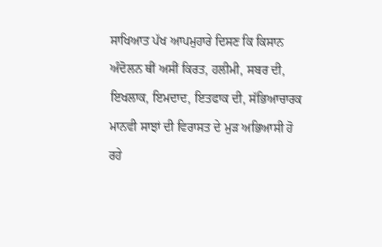ਸਾਖਿਆਤ ਪੱਖ ਆਪਮੁਹਾਰੇ ਦਿਸਣ ਕਿ ਕਿਸਾਨ ਅੰਦੋਲਨ ਥੀਂ ਅਸੀਂ ਕਿਰਤ, ਹਲੀਮੀ, ਸਬਰ ਦੀ, ਇਖਲਾਕ, ਇਮਦਾਦ, ਇਤਫਾਕ ਦੀ, ਸੱਭਿਆਚਾਰਕ ਮਾਨਵੀ ਸਾਝਾਂ ਦੀ ਵਿਰਾਸਤ ਦੇ ਮੁੜ ਅਭਿਆਸੀ ਹੋ ਰਹੇ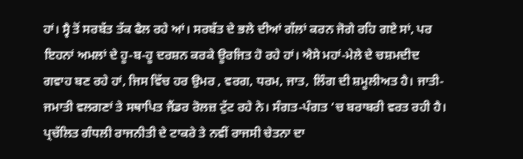ਹਾਂ। ਸ੍ਵੈ ਤੋਂ ਸਰਬੱਤ ਤੱਕ ਫੈਲ ਰਹੇ ਆਂ। ਸਰਬੱਤ ਦੇ ਭਲੇ ਦੀਆਂ ਗੱਲਾਂ ਕਰਨ ਜੋਗੇ ਰਹਿ ਗਏ ਸਾਂ, ਪਰ ਇਹਨਾਂ ਅਮਲਾਂ ਦੇ ਹੂ-ਬ-ਹੂ ਦਰਸ਼ਨ ਕਰਕੇ ਊਰਜਿਤ ਹੋ ਰਹੇ ਹਾਂ। ਐਸੇ ਮਹਾਂ-ਮੇਲੇ ਦੇ ਚਸ਼ਮਦੀਦ ਗਵਾਹ ਬਣ ਰਹੇ ਹਾਂ, ਜਿਸ ਵਿੱਚ ਹਰ ਉਮਰ , ਵਰਗ, ਧਰਮ, ਜਾਤ, ਲਿੰਗ ਦੀ ਸ਼ਮੂਲੀਅਤ ਹੈ। ਜਾਤੀ-ਜਮਾਤੀ ਵਲਗਣਾਂ ਤੇ ਸਥਾਪਿਤ ਜੈਂਡਰ ਰੋਲਜ਼ ਟੁੱਟ ਰਹੇ ਨੇ। ਸੰਗਤ-ਪੰਗਤ ‘ਚ ਬਰਾਬਰੀ ਵਰਤ ਰਹੀ ਹੈ। ਪ੍ਰਚੱਲਿਤ ਗੰਧਲੀ ਰਾਜਨੀਤੀ ਦੇ ਟਾਕਰੇ ਤੇ ਨਵੀਂ ਰਾਜਸੀ ਚੇਤਨਾ ਦਾ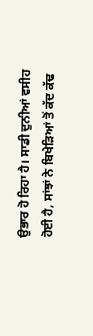ਉਭਾਰ ਹੋ ਰਿਹਾ ਹੈ। ਸਾਡੀ ਦੁਨੀਆਂ ਵਸੀਹ ਹੋਈ ਹੈ, ਸਾਂਝਾਂ ਨੇ ਬਿਖੇੜਿਆਂ ਤੋਂ ਕੱਦ ਕੱਢ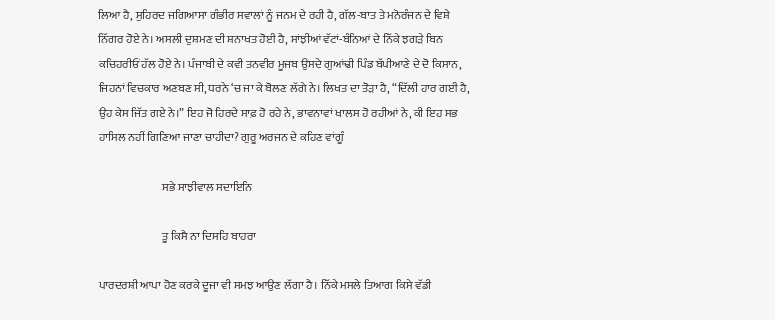ਲਿਆ ਹੈ, ਸੁਹਿਰਦ ਜਗਿਆਸਾ ਗੰਭੀਰ ਸਵਾਲਾਂ ਨੂੰ ਜਨਮ ਦੇ ਰਹੀ ਹੈ, ਗੱਲ-ਬਾਤ ਤੇ ਮਨੋਰੰਜਨ ਦੇ ਵਿਸ਼ੇ ਨਿੱਗਰ ਹੋਏ ਨੇ। ਅਸਲੀ ਦੁਸ਼ਮਣ ਦੀ ਸ਼ਨਾਖਤ ਹੋਈ ਹੈ, ਸਾਂਝੀਆਂ ਵੱਟਾਂ-ਬੰਨਿਆਂ ਦੇ ਨਿੱਕੇ ਝਗੜੇ ਬਿਨ ਕਚਿਹਰੀਓਂ ਹੱਲ ਹੋਏ ਨੇ। ਪੰਜਾਬੀ ਦੇ ਕਵੀ ਤਨਵੀਰ ਮੂਜਬ ਉਸਦੇ ਗੁਆਂਢੀ ਪਿੰਡ ਬੱਪੀਆਣੇ ਦੇ ਦੋ ਕਿਸਾਨ, ਜਿਹਨਾਂ ਵਿਚਕਾਰ ਅਣਬਣ ਸੀ, ਧਰਨੇ ‘ਚ ਜਾ ਕੇ ਬੋਲਣ ਲੱਗੇ ਨੇ। ਲਿਖਤ ਦਾ ਤੋੜਾ ਹੈ, “ਦਿੱਲੀ ਹਾਰ ਗਈ ਹੈ, ਉਹ ਕੇਸ ਜਿੱਤ ਗਏ ਨੇ।” ਇਹ ਜੋ ਹਿਰਦੇ ਸਾਫ਼ ਹੋ ਰਹੇ ਨੇ, ਭਾਵਨਾਵਾਂ ਖਾਲਸ ਹੋ ਰਹੀਆਂ ਨੇ, ਕੀ ਇਹ ਸਭ ਹਾਸਿਲ ਨਹੀਂ ਗਿਣਿਆ ਜਾਣਾ ਚਾਹੀਦਾ? ਗੁਰੂ ਅਰਜਨ ਦੇ ਕਹਿਣ ਵਾਂਗੂੰ

                            ਸਭੇ ਸਾਝੀਵਾਲ ਸਦਾਇਨਿ

                            ਤੂ ਕਿਸੈ ਨਾ ਦਿਸਹਿ ਬਾਹਰਾ

ਪਾਰਦਰਸ਼ੀ ਆਪਾ ਹੋਣ ਕਰਕੇ ਦੂਜਾ ਵੀ ਸਮਝ ਆਉਣ ਲੱਗਾ ਹੈ। ਨਿੱਕੇ ਮਸਲੇ ਤਿਆਗ ਕਿਸੇ ਵੱਡੀ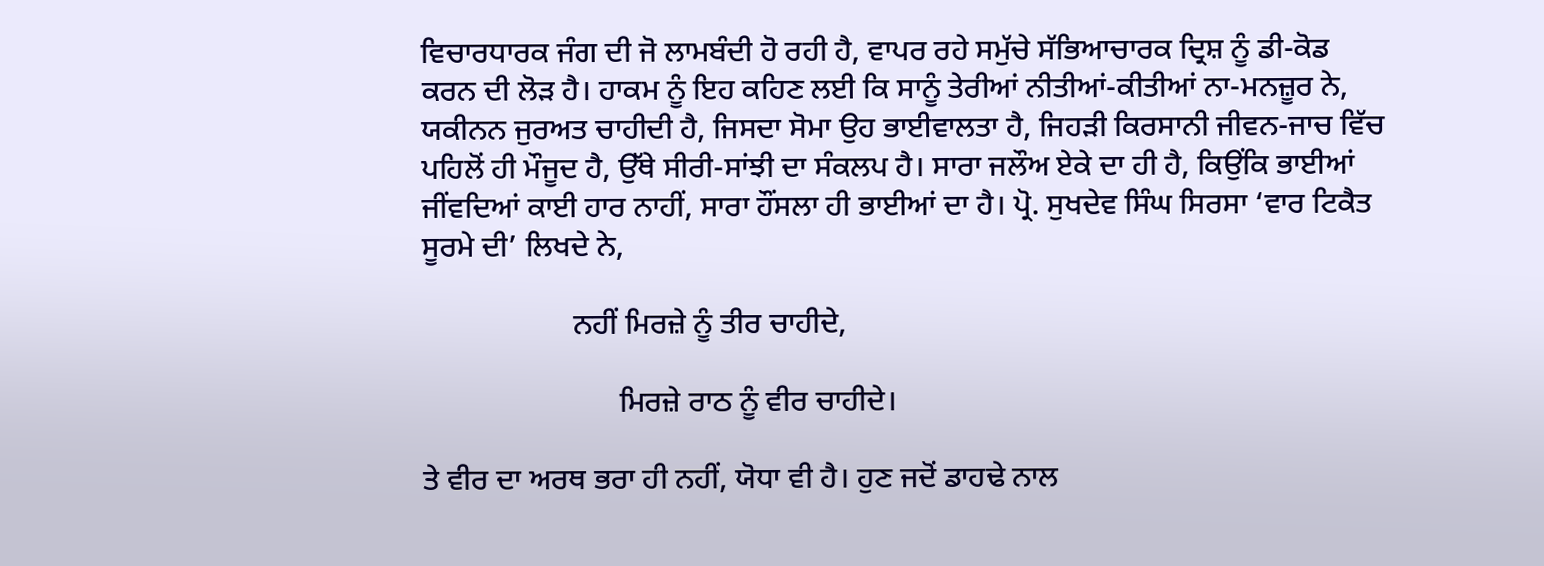ਵਿਚਾਰਧਾਰਕ ਜੰਗ ਦੀ ਜੋ ਲਾਮਬੰਦੀ ਹੋ ਰਹੀ ਹੈ, ਵਾਪਰ ਰਹੇ ਸਮੁੱਚੇ ਸੱਭਿਆਚਾਰਕ ਦ੍ਰਿਸ਼ ਨੂੰ ਡੀ-ਕੋਡ ਕਰਨ ਦੀ ਲੋੜ ਹੈ। ਹਾਕਮ ਨੂੰ ਇਹ ਕਹਿਣ ਲਈ ਕਿ ਸਾਨੂੰ ਤੇਰੀਆਂ ਨੀਤੀਆਂ-ਕੀਤੀਆਂ ਨਾ-ਮਨਜ਼ੂਰ ਨੇ, ਯਕੀਨਨ ਜੁਰਅਤ ਚਾਹੀਦੀ ਹੈ, ਜਿਸਦਾ ਸੋਮਾ ਉਹ ਭਾਈਵਾਲਤਾ ਹੈ, ਜਿਹੜੀ ਕਿਰਸਾਨੀ ਜੀਵਨ-ਜਾਚ ਵਿੱਚ ਪਹਿਲੋਂ ਹੀ ਮੌਜੂਦ ਹੈ, ਉੱਥੇ ਸੀਰੀ-ਸਾਂਝੀ ਦਾ ਸੰਕਲਪ ਹੈ। ਸਾਰਾ ਜਲੌਅ ਏਕੇ ਦਾ ਹੀ ਹੈ, ਕਿਉਂਕਿ ਭਾਈਆਂ ਜੀਂਵਦਿਆਂ ਕਾਈ ਹਾਰ ਨਾਹੀਂ, ਸਾਰਾ ਹੌਂਸਲਾ ਹੀ ਭਾਈਆਂ ਦਾ ਹੈ। ਪ੍ਰੋ. ਸੁਖਦੇਵ ਸਿੰਘ ਸਿਰਸਾ ‘ਵਾਰ ਟਿਕੈਤ ਸੂਰਮੇ ਦੀ’ ਲਿਖਦੇ ਨੇ,

                    ਨਹੀਂ ਮਿਰਜ਼ੇ ਨੂੰ ਤੀਰ ਚਾਹੀਦੇ,

                          ਮਿਰਜ਼ੇ ਰਾਠ ਨੂੰ ਵੀਰ ਚਾਹੀਦੇ।

ਤੇ ਵੀਰ ਦਾ ਅਰਥ ਭਰਾ ਹੀ ਨਹੀਂ, ਯੋਧਾ ਵੀ ਹੈ। ਹੁਣ ਜਦੋਂ ਡਾਹਢੇ ਨਾਲ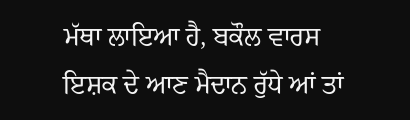ਮੱਥਾ ਲਾਇਆ ਹੈ, ਬਕੌਲ ਵਾਰਸ ਇਸ਼ਕ ਦੇ ਆਣ ਮੈਦਾਨ ਰੁੱਧੇ ਆਂ ਤਾਂ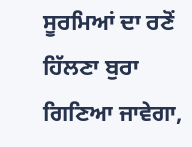ਸੂਰਮਿਆਂ ਦਾ ਰਣੋਂ ਹਿੱਲਣਾ ਬੁਰਾ ਗਿਣਿਆ ਜਾਵੇਗਾ,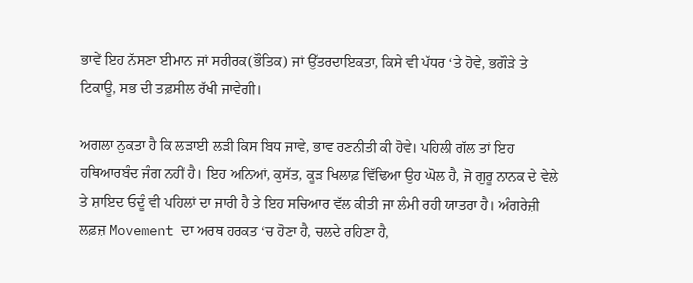ਭਾਵੇਂ ਇਹ ਨੱਸਣਾ ਈਮਾਨ ਜਾਂ ਸਰੀਰਕ(ਭੌਤਿਕ) ਜਾਂ ਉੱਤਰਦਾਇਕਤਾ, ਕਿਸੇ ਵੀ ਪੱਧਰ ‘ਤੇ ਹੋਵੇ, ਭਗੌੜੇ ਤੇ ਟਿਕਾਊ, ਸਭ ਦੀ ਤਫ਼ਸੀਲ ਰੱਖੀ ਜਾਵੇਗੀ।

ਅਗਲਾ ਨੁਕਤਾ ਹੈ ਕਿ ਲੜਾਈ ਲੜੀ ਕਿਸ ਬਿਧ ਜਾਵੇ, ਭਾਵ ਰਣਨੀਤੀ ਕੀ ਹੋਵੇ। ਪਹਿਲੀ ਗੱਲ ਤਾਂ ਇਹ ਹਥਿਆਰਬੰਦ ਜੰਗ ਨਹੀਂ ਹੈ। ਇਹ ਅਨਿਆਂ, ਕੁਸੱਤ, ਕੂੜ ਖਿਲਾਫ਼ ਵਿੱਢਿਆ ਉਹ ਘੋਲ ਹੈ, ਜੋ ਗੁਰੂ ਨਾਨਕ ਦੇ ਵੇਲੇ ਤੇ ਸ਼ਾਇਦ ਓਦੂੰ ਵੀ ਪਹਿਲਾਂ ਦਾ ਜਾਰੀ ਹੈ ਤੇ ਇਹ ਸਚਿਆਰ ਵੱਲ ਕੀਤੀ ਜਾ ਲੰਮੀ ਰਹੀ ਯਾਤਰਾ ਹੈ। ਅੰਗਰੇਜ਼ੀ ਲਫ਼ਜ਼ Movement ਦਾ ਅਰਥ ਹਰਕਤ ‘ਚ ਹੋਣਾ ਹੈ, ਚਲਦੇ ਰਹਿਣਾ ਹੈ,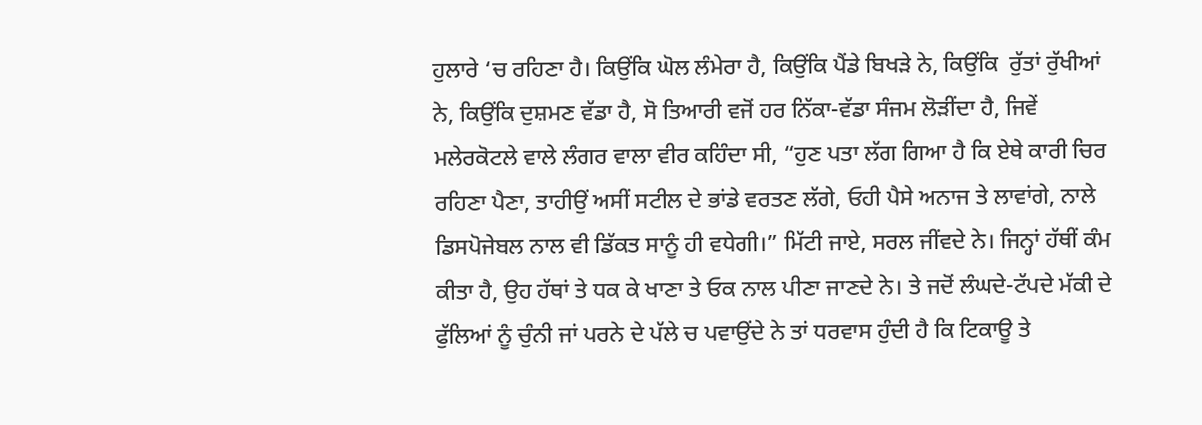ਹੁਲਾਰੇ ‘ਚ ਰਹਿਣਾ ਹੈ। ਕਿਉਂਕਿ ਘੋਲ ਲੰਮੇਰਾ ਹੈ, ਕਿਉਂਕਿ ਪੈਂਡੇ ਬਿਖੜੇ ਨੇ, ਕਿਉਂਕਿ  ਰੁੱਤਾਂ ਰੁੱਖੀਆਂ ਨੇ, ਕਿਉਂਕਿ ਦੁਸ਼ਮਣ ਵੱਡਾ ਹੈ, ਸੋ ਤਿਆਰੀ ਵਜੋਂ ਹਰ ਨਿੱਕਾ-ਵੱਡਾ ਸੰਜਮ ਲੋੜੀਂਦਾ ਹੈ, ਜਿਵੇਂ ਮਲੇਰਕੋਟਲੇ ਵਾਲੇ ਲੰਗਰ ਵਾਲਾ ਵੀਰ ਕਹਿੰਦਾ ਸੀ, “ਹੁਣ ਪਤਾ ਲੱਗ ਗਿਆ ਹੈ ਕਿ ਏਥੇ ਕਾਰੀ ਚਿਰ ਰਹਿਣਾ ਪੈਣਾ, ਤਾਹੀਉਂ ਅਸੀਂ ਸਟੀਲ ਦੇ ਭਾਂਡੇ ਵਰਤਣ ਲੱਗੇ, ਓਹੀ ਪੈਸੇ ਅਨਾਜ ਤੇ ਲਾਵਾਂਗੇ, ਨਾਲੇ ਡਿਸਪੋਜੇਬਲ ਨਾਲ ਵੀ ਡਿੱਕਤ ਸਾਨੂੰ ਹੀ ਵਧੇਗੀ।” ਮਿੱਟੀ ਜਾਏ, ਸਰਲ ਜੀਂਵਦੇ ਨੇ। ਜਿਨ੍ਹਾਂ ਹੱਥੀਂ ਕੰਮ ਕੀਤਾ ਹੈ, ਉਹ ਹੱਥਾਂ ਤੇ ਧਕ ਕੇ ਖਾਣਾ ਤੇ ਓਕ ਨਾਲ ਪੀਣਾ ਜਾਣਦੇ ਨੇ। ਤੇ ਜਦੋਂ ਲੰਘਦੇ-ਟੱਪਦੇ ਮੱਕੀ ਦੇ ਫੁੱਲਿਆਂ ਨੂੰ ਚੁੰਨੀ ਜਾਂ ਪਰਨੇ ਦੇ ਪੱਲੇ ਚ ਪਵਾਉਂਦੇ ਨੇ ਤਾਂ ਧਰਵਾਸ ਹੁੰਦੀ ਹੈ ਕਿ ਟਿਕਾਊ ਤੇ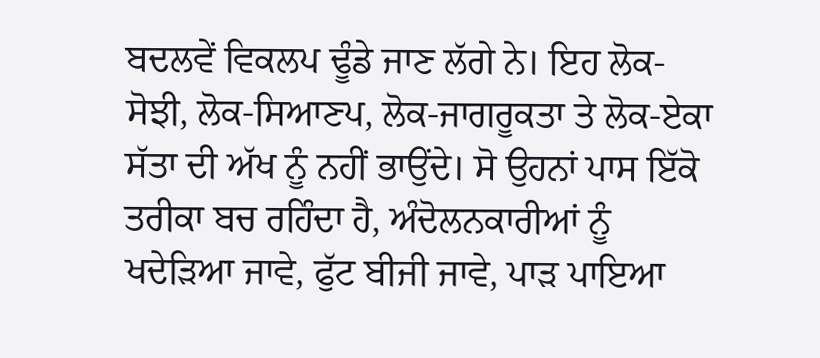ਬਦਲਵੇਂ ਵਿਕਲਪ ਢੂੰਡੇ ਜਾਣ ਲੱਗੇ ਨੇ। ਇਹ ਲੋਕ-ਸੋਝੀ, ਲੋਕ-ਸਿਆਣਪ, ਲੋਕ-ਜਾਗਰੂਕਤਾ ਤੇ ਲੋਕ-ਏਕਾ ਸੱਤਾ ਦੀ ਅੱਖ ਨੂੰ ਨਹੀਂ ਭਾਉਂਦੇ। ਸੋ ਉਹਨਾਂ ਪਾਸ ਇੱਕੋ ਤਰੀਕਾ ਬਚ ਰਹਿੰਦਾ ਹੈ, ਅੰਦੋਲਨਕਾਰੀਆਂ ਨੂੰ ਖਦੇੜਿਆ ਜਾਵੇ, ਫੁੱਟ ਬੀਜੀ ਜਾਵੇ, ਪਾੜ ਪਾਇਆ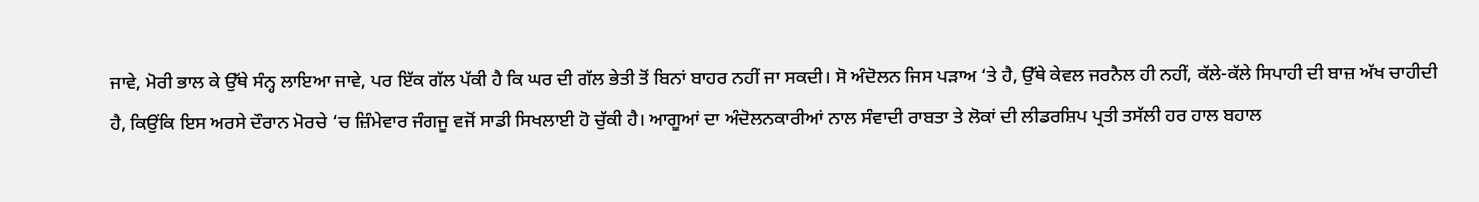ਜਾਵੇ, ਮੋਰੀ ਭਾਲ ਕੇ ਉੱਥੇ ਸੰਨ੍ਹ ਲਾਇਆ ਜਾਵੇ, ਪਰ ਇੱਕ ਗੱਲ ਪੱਕੀ ਹੈ ਕਿ ਘਰ ਦੀ ਗੱਲ ਭੇਤੀ ਤੋਂ ਬਿਨਾਂ ਬਾਹਰ ਨਹੀਂ ਜਾ ਸਕਦੀ। ਸੋ ਅੰਦੋਲਨ ਜਿਸ ਪੜਾਅ ‘ਤੇ ਹੈ, ਉੱਥੇ ਕੇਵਲ ਜਰਨੈਲ ਹੀ ਨਹੀਂ, ਕੱਲੇ-ਕੱਲੇ ਸਿਪਾਹੀ ਦੀ ਬਾਜ਼ ਅੱਖ ਚਾਹੀਦੀ ਹੈ, ਕਿਉਂਕਿ ਇਸ ਅਰਸੇ ਦੌਰਾਨ ਮੋਰਚੇ ‘ਚ ਜ਼ਿੰਮੇਵਾਰ ਜੰਗਜੂ ਵਜੋਂ ਸਾਡੀ ਸਿਖਲਾਈ ਹੋ ਚੁੱਕੀ ਹੈ। ਆਗੂਆਂ ਦਾ ਅੰਦੋਲਨਕਾਰੀਆਂ ਨਾਲ ਸੰਵਾਦੀ ਰਾਬਤਾ ਤੇ ਲੋਕਾਂ ਦੀ ਲੀਡਰਸ਼ਿਪ ਪ੍ਰਤੀ ਤਸੱਲੀ ਹਰ ਹਾਲ ਬਹਾਲ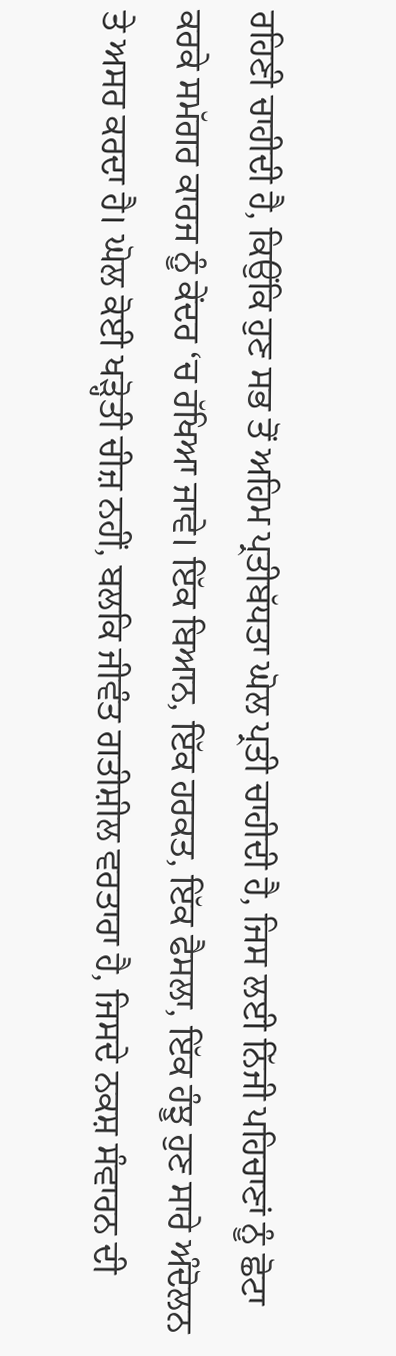ਰਹਿਣੀ ਚਾਹੀਦੀ ਹੈ, ਕਿਉਂਕਿ ਹੁਣ ਸਭ ਤੋਂ ਅਹਿਮ ਪ੍ਰਤੀਬੱਧਤਾ ਘੋਲ ਪ੍ਰਤੀ ਚਾਹੀਦੀ ਹੈ, ਜਿਸ ਲਈ ਨਿੱਜੀ ਪਹਿਚਾਣਾਂ ਨੂੰ ਛੋਟਾ ਕਰਕੇ ਸਮੱਗਰ ਕਾਰਜ ਨੂੰ ਕੇਂਦਰ ‘ਚ ਰੱਖਿਆ ਜਾਵੇ। ਇੱਕ ਬਿਆਨ, ਇੱਕ ਹਰਕਤ, ਇੱਕ ਫੈਸਲਾ, ਇੱਕ ਹੰਝੂ ਹੁਣ ਸਾਰੇ ਅੰਦੋਲਨ ਤੇ ਅਸਰ ਕਰਦਾ ਹੈ। ਘੋਲ ਕੋਈ ਖੜ੍ਹੋਤੀ ਚੀਜ਼ ਨਹੀਂ, ਬਲਕਿ ਜੀਵੰਤ ਗਤੀਸ਼ੀਲ ਵਰਤਾਰਾ ਹੈ, ਜਿਸਦੇ ਨਕਸ਼ ਸੰਵਾਰਨ ਦੀ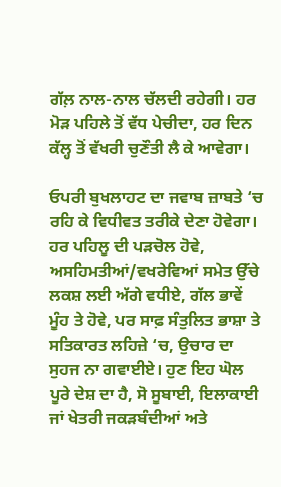ਗੱਲ਼ ਨਾਲ-ਨਾਲ ਚੱਲਦੀ ਰਹੇਗੀ। ਹਰ ਮੋੜ ਪਹਿਲੇ ਤੋਂ ਵੱਧ ਪੇਚੀਦਾ, ਹਰ ਦਿਨ ਕੱਲ੍ਹ ਤੋਂ ਵੱਖਰੀ ਚੁਣੌਤੀ ਲੈ ਕੇ ਆਵੇਗਾ।

ਓਪਰੀ ਬੁਖਲਾਹਟ ਦਾ ਜਵਾਬ ਜ਼ਾਬਤੇ ‘ਚ ਰਹਿ ਕੇ ਵਿਧੀਵਤ ਤਰੀਕੇ ਦੇਣਾ ਹੋਵੇਗਾ। ਹਰ ਪਹਿਲੂ ਦੀ ਪੜਚੋਲ ਹੋਵੇ, ਅਸਹਿਮਤੀਆਂ/ਵਖਰੇਵਿਆਂ ਸਮੇਤ ਉੱਚੇ ਲਕਸ਼ ਲਈ ਅੱਗੇ ਵਧੀਏ, ਗੱਲ ਭਾਵੇਂ ਮੂੰਹ ਤੇ ਹੋਵੇ, ਪਰ ਸਾਫ਼ ਸੰਤੁਲਿਤ ਭਾਸ਼ਾ ਤੇ ਸਤਿਕਾਰਤ ਲਹਿਜ਼ੇ ‘ਚ, ਉਚਾਰ ਦਾ ਸੁਹਜ ਨਾ ਗਵਾਈਏ। ਹੁਣ ਇਹ ਘੋਲ ਪੂਰੇ ਦੇਸ਼ ਦਾ ਹੈ, ਸੋ ਸੂਬਾਈ, ਇਲਾਕਾਈ ਜਾਂ ਖੇਤਰੀ ਜਕੜਬੰਦੀਆਂ ਅਤੇ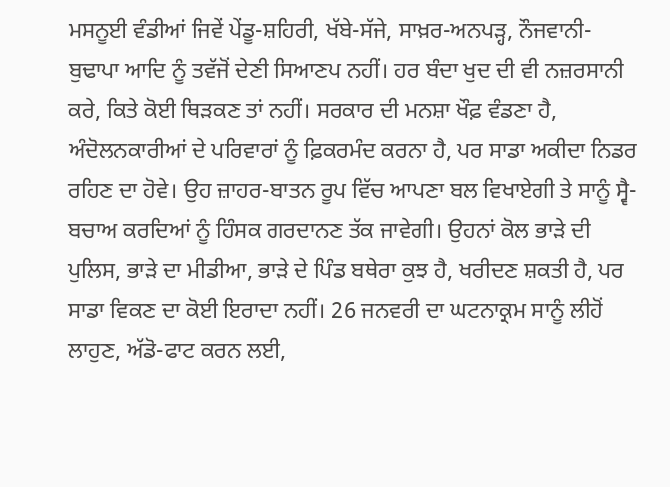ਮਸਨੂਈ ਵੰਡੀਆਂ ਜਿਵੇਂ ਪੇਂਡੂ-ਸ਼ਹਿਰੀ, ਖੱਬੇ-ਸੱਜੇ, ਸਾਖ਼ਰ-ਅਨਪੜ੍ਹ, ਨੌਜਵਾਨੀ-ਬੁਢਾਪਾ ਆਦਿ ਨੂੰ ਤਵੱਜੋਂ ਦੇਣੀ ਸਿਆਣਪ ਨਹੀਂ। ਹਰ ਬੰਦਾ ਖੁਦ ਦੀ ਵੀ ਨਜ਼ਰਸਾਨੀ ਕਰੇ, ਕਿਤੇ ਕੋਈ ਥਿੜਕਣ ਤਾਂ ਨਹੀਂ। ਸਰਕਾਰ ਦੀ ਮਨਸ਼ਾ ਖੌਫ਼ ਵੰਡਣਾ ਹੈ, ਅੰਦੋਲਨਕਾਰੀਆਂ ਦੇ ਪਰਿਵਾਰਾਂ ਨੂੰ ਫ਼ਿਕਰਮੰਦ ਕਰਨਾ ਹੈ, ਪਰ ਸਾਡਾ ਅਕੀਦਾ ਨਿਡਰ ਰਹਿਣ ਦਾ ਹੋਵੇ। ਉਹ ਜ਼ਾਹਰ-ਬਾਤਨ ਰੂਪ ਵਿੱਚ ਆਪਣਾ ਬਲ ਵਿਖਾਏਗੀ ਤੇ ਸਾਨੂੰ ਸ੍ਵੈ-ਬਚਾਅ ਕਰਦਿਆਂ ਨੂੰ ਹਿੰਸਕ ਗਰਦਾਨਣ ਤੱਕ ਜਾਵੇਗੀ। ਉਹਨਾਂ ਕੋਲ ਭਾੜੇ ਦੀ ਪੁਲਿਸ, ਭਾੜੇ ਦਾ ਮੀਡੀਆ, ਭਾੜੇ ਦੇ ਪਿੰਡ ਬਥੇਰਾ ਕੁਝ ਹੈ, ਖਰੀਦਣ ਸ਼ਕਤੀ ਹੈ, ਪਰ ਸਾਡਾ ਵਿਕਣ ਦਾ ਕੋਈ ਇਰਾਦਾ ਨਹੀਂ। 26 ਜਨਵਰੀ ਦਾ ਘਟਨਾਕ੍ਰਮ ਸਾਨੂੰ ਲੀਹੋਂ ਲਾਹੁਣ, ਅੱਡੋ-ਫਾਟ ਕਰਨ ਲਈ,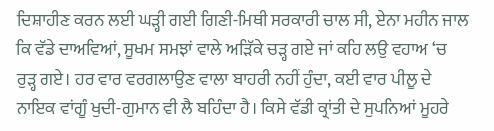ਦਿਸ਼ਾਹੀਣ ਕਰਨ ਲਈ ਘੜ੍ਹੀ ਗਈ ਗਿਣੀ-ਮਿਥੀ ਸਰਕਾਰੀ ਚਾਲ ਸੀ, ਏਨਾ ਮਹੀਨ ਜਾਲ ਕਿ ਵੱਡੇ ਦਾਅਵਿਆਂ, ਸੂਖਮ ਸਮਝਾਂ ਵਾਲੇ ਅੜਿੱਕੇ ਚੜ੍ਹ ਗਏ ਜਾਂ ਕਹਿ ਲਉ ਵਹਾਅ ‘ਚ ਰੁੜ੍ਹ ਗਏ। ਹਰ ਵਾਰ ਵਰਗਲਾਉਣ ਵਾਲਾ ਬਾਹਰੀ ਨਹੀਂ ਹੁੰਦਾ, ਕਈ ਵਾਰ ਪੀਲੂ ਦੇ ਨਾਇਕ ਵਾਂਗੂੰ ਖੁਦੀ-ਗੁਮਾਨ ਵੀ ਲੈ ਬਹਿੰਦਾ ਹੈ। ਕਿਸੇ ਵੱਡੀ ਕ੍ਰਾਂਤੀ ਦੇ ਸੁਪਨਿਆਂ ਮੂਹਰੇ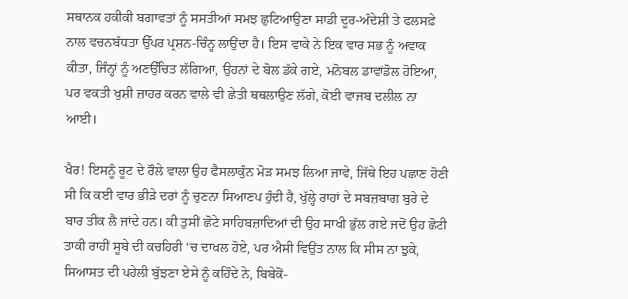ਸਥਾਨਕ ਹਕੀਕੀ ਬਗਾਵਤਾਂ ਨੂੰ ਸਸਤੀਆਂ ਸਮਝ ਛੁਟਿਆਉਣਾ ਸਾਡੀ ਦੂਰ-ਅੰਦੇਸ਼ੀ ਤੇ ਫਲਸਫ਼ੇ ਨਾਲ ਵਚਨਬੱਧਤਾ ਉੱਪਰ ਪ੍ਰਸ਼ਨ-ਚਿੰਨ੍ਹ ਲਾਉਂਦਾ ਹੈ। ਇਸ ਵਾਕੇ ਨੇ ਇਕ ਵਾਰ ਸਭ ਨੂੰ ਅਵਾਕ ਕੀਤਾ, ਜਿੰਨ੍ਹਾਂ ਨੂੰ ਅਣਉੱਚਿਤ ਲੱਗਿਆ, ਉਹਨਾਂ ਦੇ ਬੋਲ ਡੱਕੇ ਗਏ, ਮਨੋਬਲ ਡਾਵਾਂਡੋਲ ਹੋਇਆ, ਪਰ ਵਕਤੀ ਖੁਸ਼ੀ ਜ਼ਾਹਰ ਕਰਨ ਵਾਲੇ ਵੀ ਛੇਤੀ ਥਥਲਾਉਣ ਲੱਗੇ, ਕੋਈ ਵਾਜਬ ਦਲੀਲ ਨਾ ਆਈ।

ਖੈਰ! ਇਸਨੂੰ ਰੂਟ ਦੇ ਰੌਲੇ ਵਾਲਾ ਉਹ ਫੈਸਲਾਕੁੰਨ ਮੋੜ ਸਮਝ ਲਿਆ ਜਾਵੇ, ਜਿੱਥੇ ਇਹ ਪਛਾਣ ਹੋਣੀ ਸੀ ਕਿ ਕਈ ਵਾਰ ਭੀੜੇ ਦਰਾਂ ਨੂੰ ਚੁਣਨਾ ਸਿਆਣਪ ਹੁੰਦੀ ਹੈ, ਖੁੱਲ੍ਹੇ ਰਾਹਾਂ ਦੇ ਸਬਜ਼ਬਾਗ ਬੁਰੇ ਦੇ ਬਾਰ ਤੀਕ ਲੈ ਜਾਂਦੇ ਹਨ। ਕੀ ਤੁਸੀਂ ਛੋਟੇ ਸਾਹਿਬਜ਼ਾਦਿਆਂ ਦੀ ਉਹ ਸਾਖੀ ਭੁੱਲ ਗਏ ਜਦੋਂ ਉਹ ਛੋਟੀ ਤਾਕੀ ਰਾਹੀਂ ਸੂਬੇ ਦੀ ਕਚਹਿਰੀ ‘ਚ ਦਾਖਲ ਹੋਏ, ਪਰ ਐਸੀ ਵਿਉਂਤ ਨਾਲ ਕਿ ਸੀਸ ਨਾ ਝੁਕੇ, ਸਿਆਸਤ ਦੀ ਪਹੇਲੀ ਬੁੱਝਣਾ ਏਸੇ ਨੂੰ ਕਹਿੰਦੇ ਨੇ, ਬਿਬੇਕੋਂ-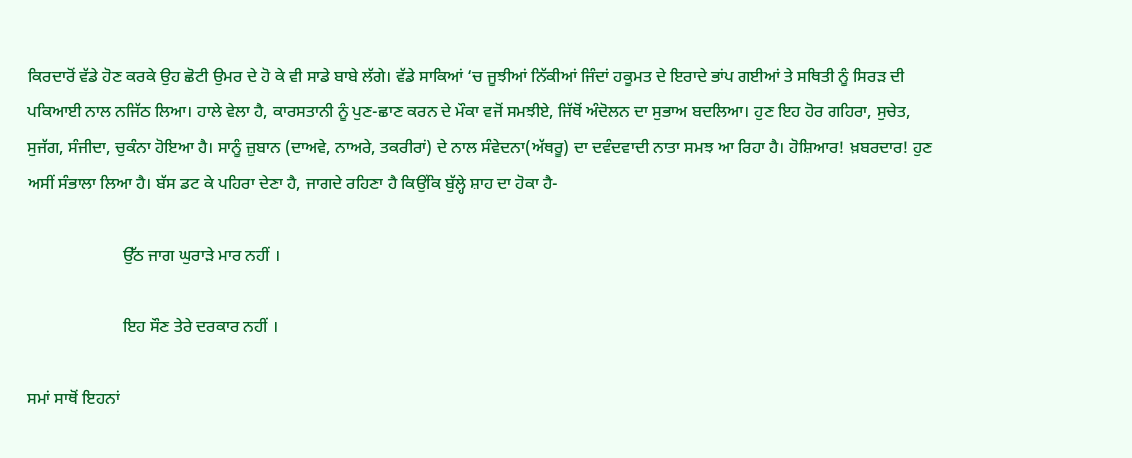ਕਿਰਦਾਰੋਂ ਵੱਡੇ ਹੋਣ ਕਰਕੇ ਉਹ ਛੋਟੀ ਉਮਰ ਦੇ ਹੋ ਕੇ ਵੀ ਸਾਡੇ ਬਾਬੇ ਲੱਗੇ। ਵੱਡੇ ਸਾਕਿਆਂ ‘ਚ ਜੂਝੀਆਂ ਨਿੱਕੀਆਂ ਜਿੰਦਾਂ ਹਕੂਮਤ ਦੇ ਇਰਾਦੇ ਭਾਂਪ ਗਈਆਂ ਤੇ ਸਥਿਤੀ ਨੂੰ ਸਿਰੜ ਦੀ ਪਕਿਆਈ ਨਾਲ ਨਜਿੱਠ ਲਿਆ। ਹਾਲੇ ਵੇਲਾ ਹੈ, ਕਾਰਸਤਾਨੀ ਨੂੰ ਪੁਣ-ਛਾਣ ਕਰਨ ਦੇ ਮੌਕਾ ਵਜੋਂ ਸਮਝੀਏ, ਜਿੱਥੋਂ ਅੰਦੋਲਨ ਦਾ ਸੁਭਾਅ ਬਦਲਿਆ। ਹੁਣ ਇਹ ਹੋਰ ਗਹਿਰਾ, ਸੁਚੇਤ, ਸੁਜੱਗ, ਸੰਜੀਦਾ, ਚੁਕੰਨਾ ਹੋਇਆ ਹੈ। ਸਾਨੂੰ ਜ਼ੁਬਾਨ (ਦਾਅਵੇ, ਨਾਅਰੇ, ਤਕਰੀਰਾਂ) ਦੇ ਨਾਲ ਸੰਵੇਦਨਾ(ਅੱਥਰੂ) ਦਾ ਦਵੰਦਵਾਦੀ ਨਾਤਾ ਸਮਝ ਆ ਰਿਹਾ ਹੈ। ਹੋਸ਼ਿਆਰ! ਖ਼ਬਰਦਾਰ! ਹੁਣ ਅਸੀਂ ਸੰਭਾਲਾ ਲਿਆ ਹੈ। ਬੱਸ ਡਟ ਕੇ ਪਹਿਰਾ ਦੇਣਾ ਹੈ, ਜਾਗਦੇ ਰਹਿਣਾ ਹੈ ਕਿਉਂਕਿ ਬੁੱਲ੍ਹੇ ਸ਼ਾਹ ਦਾ ਹੋਕਾ ਹੈ-

                       ਉੱਠ ਜਾਗ ਘੁਰਾੜੇ ਮਾਰ ਨਹੀਂ ।

                       ਇਹ ਸੌਣ ਤੇਰੇ ਦਰਕਾਰ ਨਹੀਂ ।

ਸਮਾਂ ਸਾਥੋਂ ਇਹਨਾਂ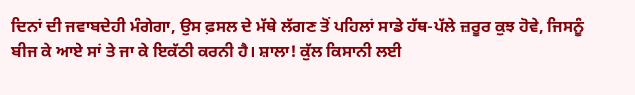ਦਿਨਾਂ ਦੀ ਜਵਾਬਦੇਹੀ ਮੰਗੇਗਾ, ਉਸ ਫ਼ਸਲ ਦੇ ਮੱਥੇ ਲੱਗਣ ਤੋਂ ਪਹਿਲਾਂ ਸਾਡੇ ਹੱਥ-ਪੱਲੇ ਜ਼ਰੂਰ ਕੁਝ ਹੋਵੇ, ਜਿਸਨੂੰ ਬੀਜ ਕੇ ਆਏ ਸਾਂ ਤੇ ਜਾ ਕੇ ਇਕੱਠੀ ਕਰਨੀ ਹੈ। ਸ਼ਾਲਾ! ਕੁੱਲ ਕਿਸਾਨੀ ਲਈ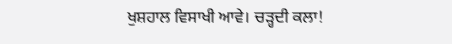ਖੁਸ਼ਹਾਲ ਵਿਸਾਖੀ ਆਵੇ। ਚੜ੍ਹਦੀ ਕਲਾ!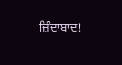ਜ਼ਿੰਦਾਬਾਦ!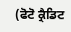(ਫੋਟੋ ਕ੍ਰੈਡਿਟ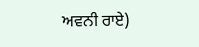ਅਵਨੀ ਰਾਏ)